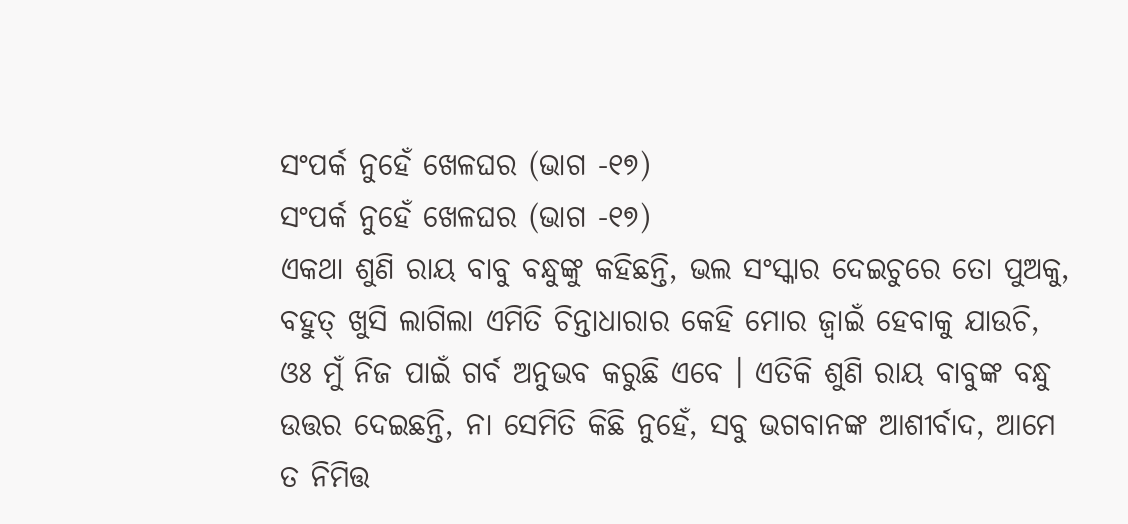ସଂପର୍କ ନୁହେଁ ଖେଳଘର (ଭାଗ -୧୭)
ସଂପର୍କ ନୁହେଁ ଖେଳଘର (ଭାଗ -୧୭)
ଏକଥା ଶୁଣି ରାୟ ବାବୁ ବନ୍ଧୁଙ୍କୁ କହିଛନ୍ତି, ଭଲ ସଂସ୍କାର ଦେଇଚୁରେ ତୋ ପୁଅକୁ, ବହୁତ୍ ଖୁସି ଲାଗିଲା ଏମିତି ଚିନ୍ତାଧାରାର କେହି ମୋର ଜ୍ବାଇଁ ହେବାକୁ ଯାଉଚି, ଓଃ ମୁଁ ନିଜ ପାଇଁ ଗର୍ବ ଅନୁଭବ କରୁଛି ଏବେ । ଏତିକି ଶୁଣି ରାୟ ବାବୁଙ୍କ ବନ୍ଧୁ ଉତ୍ତର ଦେଇଛନ୍ତି, ନା ସେମିତି କିଛି ନୁହେଁ, ସବୁ ଭଗବାନଙ୍କ ଆଶୀର୍ବାଦ, ଆମେ ତ ନିମିତ୍ତ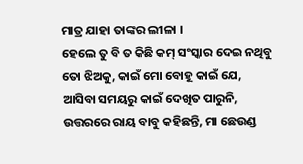ମାତ୍ର ଯାହା ତାଙ୍କର ଲୀଳା ।
ହେଲେ ତୁ ବି ତ କିଛି କମ୍ ସଂସ୍କାର ଦେଇ ନଥିବୁ ତୋ ଝିଅକୁ, କାଇଁ ମୋ ବୋହୂ କାଇଁ ଯେ, ଆସିବା ସମୟରୁ କାଇଁ ଦେଖିତ ପାରୁନି, ଉତ୍ତରରେ ରାୟ ବାବୁ କହିଛନ୍ତି, ମା ଛେଉଣ୍ଡ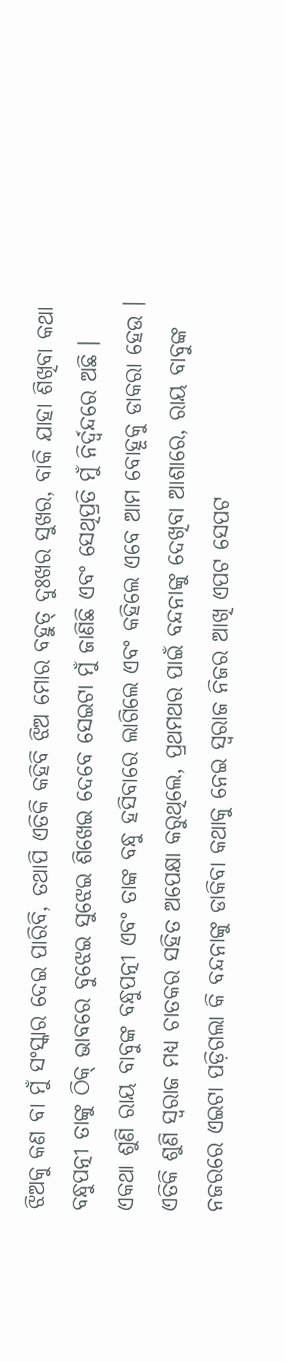ଝିଅକୁ କଣ ବା ମୁଁ ସଂସ୍କାର ଦେଇ ପାରିବି, ତଥାପି ଏତିକି କହିବି ଝିଅ ମୋର ବହୁତ୍ ଦୁଃଖର ସୁଖର, ବାକି ଯାହା ଶିଖିବା କଥା ବନ୍ଧୁପତ୍ନୀ ତାଙ୍କୁ ଠିକ୍ ଭାବରେ ବୁଝେଇ ସୁଝେଇ ଶିଖେଇ ଦେବେ ସେଇଟା ମୁଁ ଜାଣିଛି ଏବଂ ସେଥିପ୍ରତି ମୁଁ ନିର୍ଦ୍ଵନ୍ଦରେ ଅଛି । ଏକଥା ଶୁଣି ରାୟ ବାବୁଙ୍କ ବନ୍ଧୁପତ୍ନୀ ଏବଂ ତାଙ୍କ ବନ୍ଧୁ ହସିବାରେ ଲାଗିଲେ ଏବଂ କହିଲେ ଏବେ ଆମ ବୋହୂକୁ ଡାକରା ହେଉ ।
ଏତିକି ଶୁଣି ସ୍ୱରାଜ ମଧ୍ୟ ଚାତକର ସହିତ ଅପେକ୍ଷା କରୁଥିଲେ, ପ୍ରଥମଥର ପାଇଁ ବନ୍ଦନାଙ୍କୁ ଦେଖିବା ଆଶାରେ, ରାୟ ବାବୁଙ୍କ ନଜରରେ ଏଇଟା ପଡ଼ିଗଲା କି ବନ୍ଦନାଙ୍କୁ ଡାକିବା କଥାକୁ ନେଇ ସ୍ୱରାଜ ନିଜର ଆଖି ଏପଟ ସେପଟ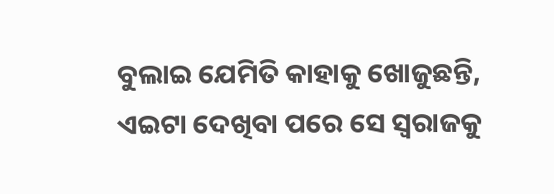ବୁଲାଇ ଯେମିତି କାହାକୁ ଖୋଜୁଛନ୍ତି, ଏଇଟା ଦେଖିବା ପରେ ସେ ସ୍ୱରାଜକୁ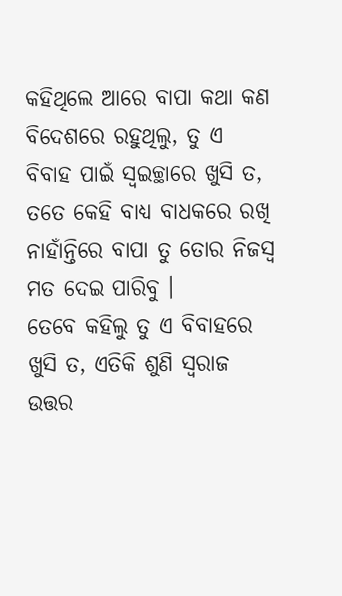କହିଥିଲେ ଆରେ ବାପା କଥା କଣ ବିଦେଶରେ ରହୁଥିଲୁ, ତୁ ଏ ବିବାହ ପାଇଁ ସ୍ଵଇଚ୍ଛାରେ ଖୁସି ତ, ତତେ କେହି ବାଧ୍ୟ ବାଧକରେ ରଖି ନାହାଁନ୍ତିରେ ବାପା ତୁ ତୋର ନିଜସ୍ୱ ମତ ଦେଇ ପାରିବୁ ।
ତେବେ କହିଲୁ ତୁ ଏ ବିବାହରେ ଖୁସି ତ, ଏତିକି ଶୁଣି ସ୍ୱରାଜ ଉତ୍ତର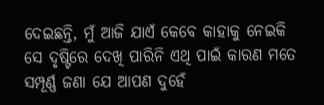ଦେଇଛନ୍ତି, ମୁଁ ଆଜି ଯାଏଁ କେବେ କାହାକୁ ନେଇକି ସେ ଦୃଷ୍ଟିରେ ଦେଖି ପାରିନି ଏଥି ପାଇଁ କାରଣ ମତେ ସମ୍ପୂର୍ଣ୍ଣ ଜଣା ଯେ ଆପଣ ଦୁହେଁ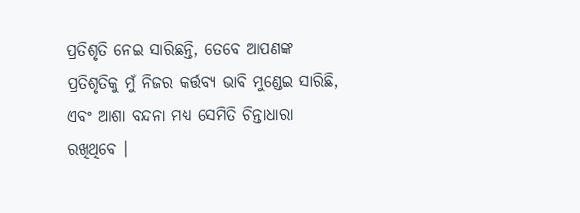ପ୍ରତିଶୃତି ନେଇ ସାରିଛନ୍ତି, ତେବେ ଆପଣଙ୍କ ପ୍ରତିଶୃତିକୁ ମୁଁ ନିଜର କର୍ତ୍ତବ୍ୟ ଭାବି ମୁଣ୍ଡେଇ ସାରିଛି, ଏବଂ ଆଶା ବନ୍ଦନା ମଧ୍ୟ ସେମିତି ଚିନ୍ତାଧାରା ରଖିଥିବେ ।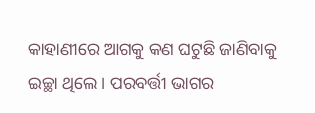କାହାଣୀରେ ଆଗକୁ କଣ ଘଟୁଛି ଜାଣିବାକୁ ଇଚ୍ଛା ଥିଲେ । ପରବର୍ତ୍ତୀ ଭାଗର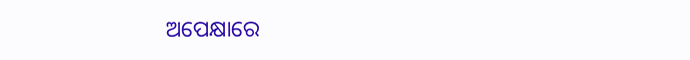ଅପେକ୍ଷାରେ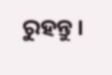ରୁହନ୍ତୁ ।